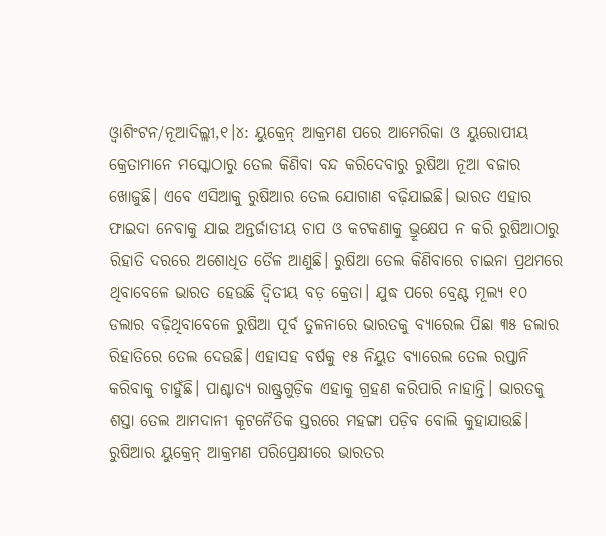ଓ୍ବାଶିଂଟନ/ନୂଆଦିଲ୍ଲୀ,୧।୪: ୟୁକ୍ରେନ୍ ଆକ୍ରମଣ ପରେ ଆମେରିକା ଓ ୟୁରୋପୀୟ କ୍ରେତାମାନେ ମସ୍କୋଠାରୁ ତେଲ କିଣିବା ବନ୍ଦ କରିଦେବାରୁ ରୁଷିଆ ନୂଆ ବଜାର ଖୋଜୁଛି। ଏବେ ଏସିଆକୁ ରୁଷିଆର ତେଲ ଯୋଗାଣ ବଢ଼ିଯାଇଛି। ଭାରତ ଏହାର ଫାଇଦା ନେବାକୁ ଯାଇ ଅନ୍ତର୍ଜାତୀୟ ଚାପ ଓ କଟକଣାକୁ ଭ୍ରୂକ୍ଷେପ ନ କରି ରୁଷିଆଠାରୁ ରିହାତି ଦରରେ ଅଶୋଧିତ ତୈଳ ଆଣୁଛି। ରୁଷିଆ ତେଲ କିଣିବାରେ ଚାଇନା ପ୍ରଥମରେ ଥିବାବେଳେ ଭାରତ ହେଉଛି ଦ୍ୱିତୀୟ ବଡ଼ କ୍ରେତା। ଯୁଦ୍ଧ ପରେ ବ୍ରେଣ୍ଟ ମୂଲ୍ୟ ୧୦ ଡଲାର ବଢ଼ିଥିବାବେଳେ ରୁଷିଆ ପୂର୍ବ ତୁଳନାରେ ଭାରତକୁ ବ୍ୟାରେଲ ପିଛା ୩୫ ଡଲାର ରିହାତିରେ ତେଲ ଦେଉଛି। ଏହାସହ ବର୍ଷକୁ ୧୫ ନିୟୁତ ବ୍ୟାରେଲ ତେଲ ରପ୍ତାନି କରିବାକୁ ଚାହୁଁଛି। ପାଶ୍ଚାତ୍ୟ ରାଷ୍ଟ୍ରଗୁଡ଼ିକ ଏହାକୁ ଗ୍ରହଣ କରିପାରି ନାହାନ୍ତି। ଭାରତକୁ ଶସ୍ତା ତେଲ ଆମଦାନୀ କୂଟନୈତିକ ସ୍ତରରେ ମହଙ୍ଗା ପଡ଼ିବ ବୋଲି କୁହାଯାଉଛି।
ରୁଷିଆର ୟୁକ୍ରେନ୍ ଆକ୍ରମଣ ପରିପ୍ରେକ୍ଷୀରେ ଭାରତର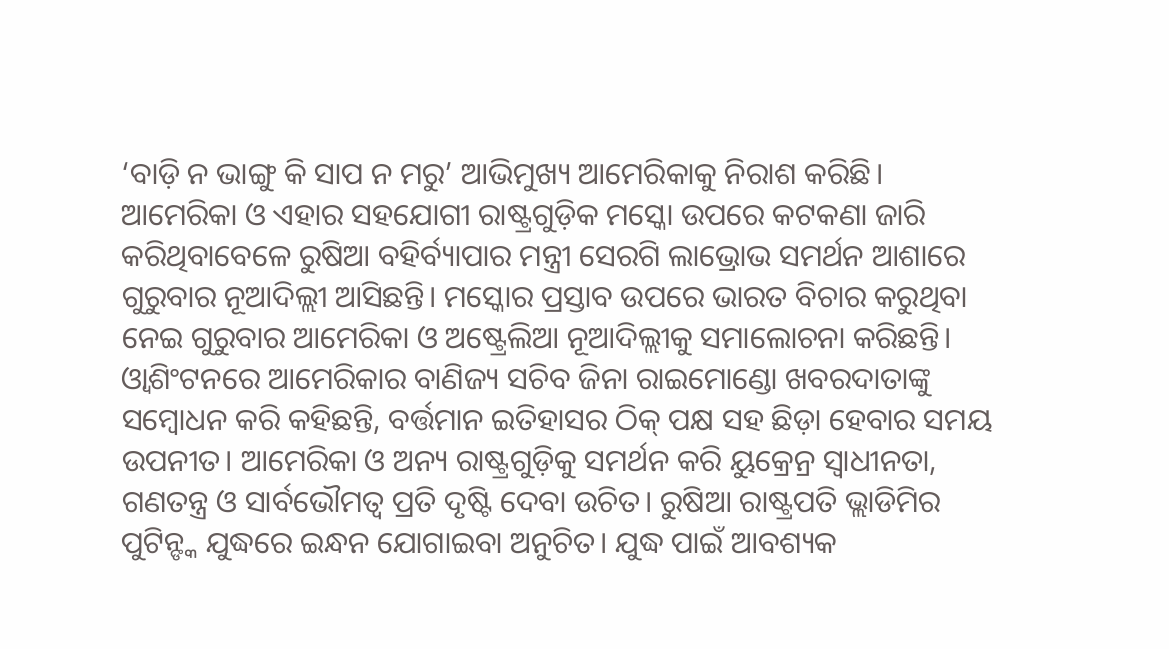‘ବାଡ଼ି ନ ଭାଙ୍ଗୁ କି ସାପ ନ ମରୁ’ ଆଭିମୁଖ୍ୟ ଆମେରିକାକୁ ନିରାଶ କରିଛି। ଆମେରିକା ଓ ଏହାର ସହଯୋଗୀ ରାଷ୍ଟ୍ରଗୁଡ଼ିକ ମସ୍କୋ ଉପରେ କଟକଣା ଜାରି କରିଥିବାବେଳେ ରୁଷିଆ ବହିର୍ବ୍ୟାପାର ମନ୍ତ୍ରୀ ସେରଗି ଲାଭ୍ରୋଭ ସମର୍ଥନ ଆଶାରେ ଗୁରୁବାର ନୂଆଦିଲ୍ଲୀ ଆସିଛନ୍ତି। ମସ୍କୋର ପ୍ରସ୍ତାବ ଉପରେ ଭାରତ ବିଚାର କରୁଥିବା ନେଇ ଗୁରୁବାର ଆମେରିକା ଓ ଅଷ୍ଟ୍ରେଲିଆ ନୂଆଦିଲ୍ଲୀକୁ ସମାଲୋଚନା କରିଛନ୍ତି। ଓ୍ବାଶିଂଟନରେ ଆମେରିକାର ବାଣିଜ୍ୟ ସଚିବ ଜିନା ରାଇମୋଣ୍ଡୋ ଖବରଦାତାଙ୍କୁ ସମ୍ବୋଧନ କରି କହିଛନ୍ତି, ବର୍ତ୍ତମାନ ଇତିହାସର ଠିକ୍ ପକ୍ଷ ସହ ଛିଡ଼ା ହେବାର ସମୟ ଉପନୀତ। ଆମେରିକା ଓ ଅନ୍ୟ ରାଷ୍ଟ୍ରଗୁଡ଼ିକୁ ସମର୍ଥନ କରି ୟୁକ୍ରେନ୍ର ସ୍ବାଧୀନତା, ଗଣତନ୍ତ୍ର ଓ ସାର୍ବଭୌମତ୍ୱ ପ୍ରତି ଦୃଷ୍ଟି ଦେବା ଉଚିତ। ରୁଷିଆ ରାଷ୍ଟ୍ରପତି ଭ୍ଲାଡିମିର ପୁଟିନ୍ଙ୍କ ଯୁଦ୍ଧରେ ଇନ୍ଧନ ଯୋଗାଇବା ଅନୁଚିତ। ଯୁଦ୍ଧ ପାଇଁ ଆବଶ୍ୟକ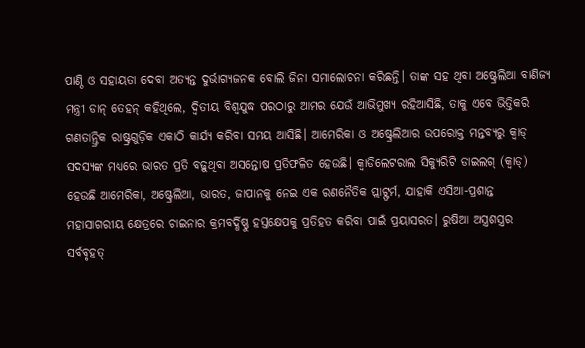ପାଣ୍ଠି ଓ ସହାୟତା ଦେବା ଅତ୍ୟନ୍ତ ଦୁର୍ଭାଗ୍ୟଜନକ ବୋଲି ଜିନା ସମାଲୋଚନା କରିଛନ୍ତି। ତାଙ୍କ ସହ ଥିବା ଅଷ୍ଟ୍ରେଲିଆ ବାଣିଜ୍ୟ ମନ୍ତ୍ରୀ ଡାନ୍ ତେହନ୍ କହିଥିଲେ, ଦ୍ୱିତୀୟ ବିଶ୍ୱଯୁଦ୍ଧ ପରଠାରୁ ଆମର ଯେଉଁ ଆଭିମୁଖ୍ୟ ରହିଆସିଛି, ତାକୁ ଏବେ ଭିତ୍ତିକରି ଗଣତାନ୍ତ୍ରିକ ରାଷ୍ଟ୍ରଗୁଡ଼ିକ ଏକାଠି କାର୍ଯ୍ୟ କରିବା ସମୟ ଆସିଛି। ଆମେରିକା ଓ ଅଷ୍ଟ୍ରେଲିଆର ଉପରୋକ୍ତ ମନ୍ତବ୍ୟରୁ କ୍ୱାଡ୍ ସଦସ୍ୟଙ୍କ ମଧ୍ୟରେ ଭାରତ ପ୍ରତି ବଢ଼ୁଥିବା ଅସନ୍ତୋଷ ପ୍ରତିଫଳିତ ହେଉଛି। କ୍ୱାଡିଲେଟରାଲ ସିକ୍ୟୁରିଟି ଡାଇଲଗ୍ (କ୍ୱାଡ୍) ହେଉଛି ଆମେରିକା, ଅଷ୍ଟ୍ରେଲିଆ, ଭାରତ, ଜାପାନକୁ ନେଇ ଏକ ରଣନୈତିକ ପ୍ଲାଟ୍ଫର୍ମ, ଯାହାକି ଏସିଆ-ପ୍ରଶାନ୍ତ ମହାସାଗରୀୟ କ୍ଷେତ୍ରରେ ଚାଇନାର କ୍ରମବର୍ଦ୍ଧିଷ୍ଣୁ ହସ୍ତକ୍ଷେପକୁ ପ୍ରତିହତ କରିବା ପାଇଁ ପ୍ରୟାସରତ। ରୁଷିଆ ଅସ୍ତ୍ରଶସ୍ତ୍ରର ସର୍ବବୃହତ୍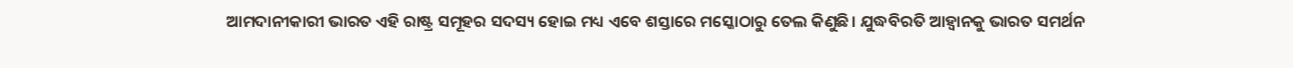ଆମଦାନୀକାରୀ ଭାରତ ଏହି ରାଷ୍ଟ୍ର ସମୂହର ସଦସ୍ୟ ହୋଇ ମଧ୍ୟ ଏବେ ଶସ୍ତାରେ ମସ୍କୋଠାରୁ ତେଲ କିଣୁଛି। ଯୁଦ୍ଧବିରତି ଆହ୍ବାନକୁ ଭାରତ ସମର୍ଥନ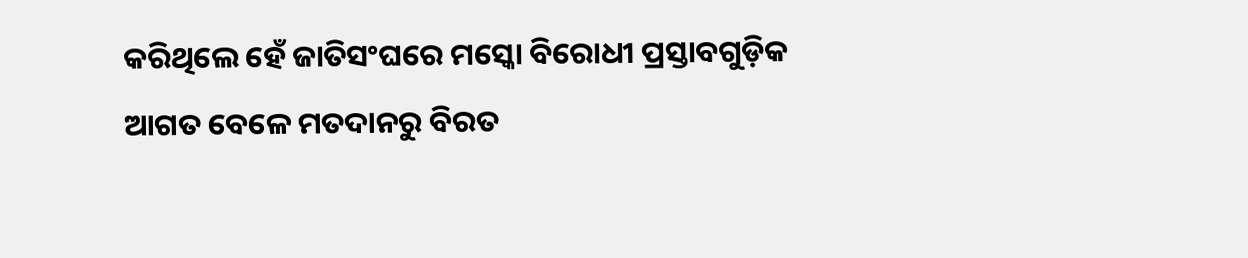କରିଥିଲେ ହେଁ ଜାତିସଂଘରେ ମସ୍କୋ ବିରୋଧୀ ପ୍ରସ୍ତାବଗୁଡ଼ିକ ଆଗତ ବେଳେ ମତଦାନରୁ ବିରତ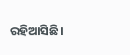ରହିଆସିଛି।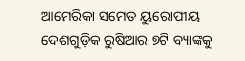ଆମେରିକା ସମେତ ୟୁରୋପୀୟ ଦେଶଗୁଡ଼ିକ ରୁଷିଆର ୭ଟି ବ୍ୟାଙ୍କକୁ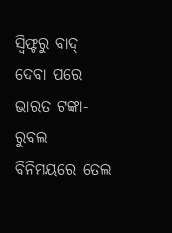ସ୍ବିଫ୍ଟରୁ ବାଦ୍ ଦେବା ପରେ ଭାରତ ଟଙ୍କା-ରୁବଲ ବିନିମୟରେ ତେଲ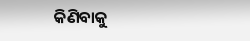କିଣିବାକୁ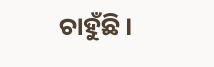ଚାହୁଁଛି।